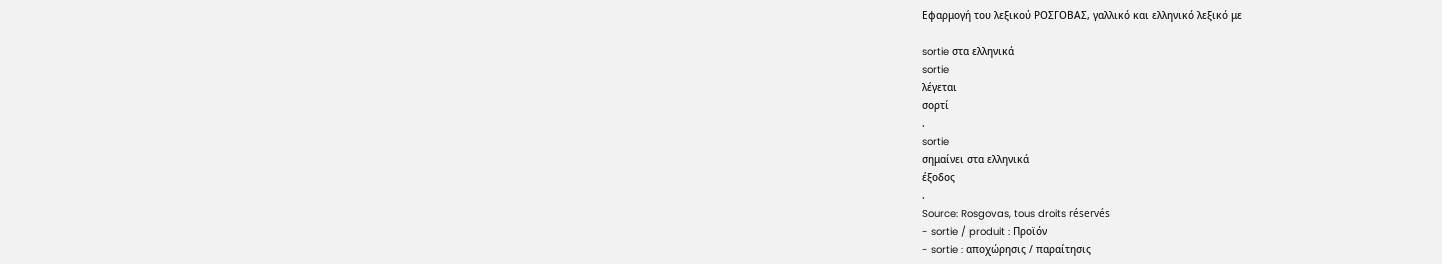Εφαρμογή του λεξικού ΡΟΣΓΟΒΑΣ, γαλλικό και ελληνικό λεξικό με

sortie στα ελληνικά
sortie
λέγεται
σορτί
.
sortie
σημαίνει στα ελληνικά
έξοδος
.
Source: Rosgovas, tous droits réservés
- sortie / produit : Προϊόν
- sortie : αποχώρησις / παραίτησις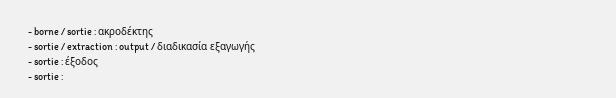- borne / sortie : ακροδέκτης
- sortie / extraction : output / διαδικασία εξαγωγής
- sortie : έξοδος
- sortie :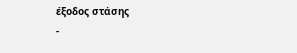έξοδος στάσης
-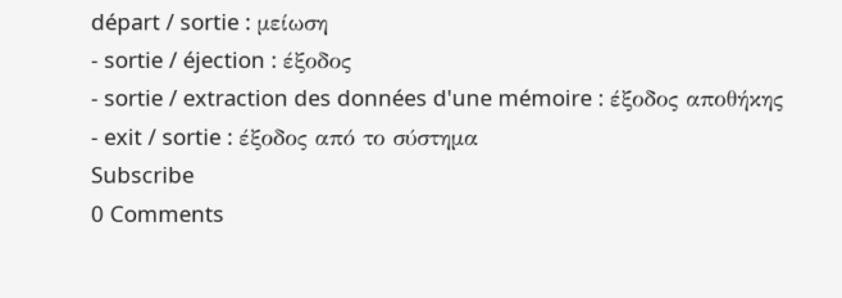départ / sortie : μείωση
- sortie / éjection : έξοδος
- sortie / extraction des données d'une mémoire : έξοδος αποθήκης
- exit / sortie : έξοδος από το σύστημα
Subscribe
0 Comments